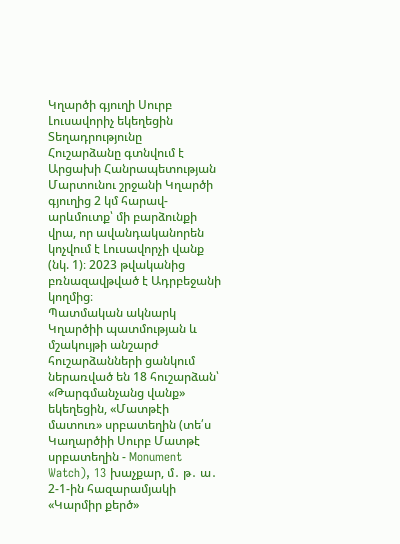Կղարծի գյուղի Սուրբ Լուսավորիչ եկեղեցին
Տեղադրությունը
Հուշարձանը գտնվում է Արցախի Հանրապետության Մարտունու շրջանի Կղարծի գյուղից 2 կմ հարավ-արևմուտք՝ մի բարձունքի վրա, որ ավանդականորեն կոչվում է Լուսավորչի վանք (նկ. 1)։ 2023 թվականից բռնազավթված է Ադրբեջանի կողմից։
Պատմական ակնարկ
Կղարծիի պատմության և մշակույթի անշարժ հուշարձանների ցանկում ներառված են 18 հուշարձան՝ «Թարգմանչանց վանք» եկեղեցին, «Մատթէի մատուռ» սրբատեղին (տե՛ս Կաղարծիի Սուրբ Մատթէ սրբատեղին - Monument Watch), 13 խաչքար, մ․ թ․ ա․ 2-1-ին հազարամյակի «Կարմիր քերծ»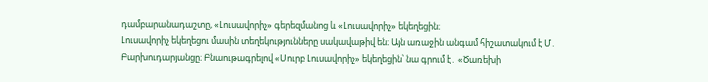դամբարանադաշտը, «Լուսավորիչ» գերեզմանոց և «Լուսավորիչ» եկեղեցին։
Լուսավորիչ եկեղեցու մասին տեղեկությունները սակավաթիվ են։ Այն առաջին անգամ հիշատակում է Մ․ Բարխուդարյանցը։ Բնաութագրելով «Սուրբ Լուսավորիչ» եկեղեցին՝ նա գրում է․ «Ծառեխի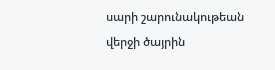սարի շարունակութեան վերջի ծայրին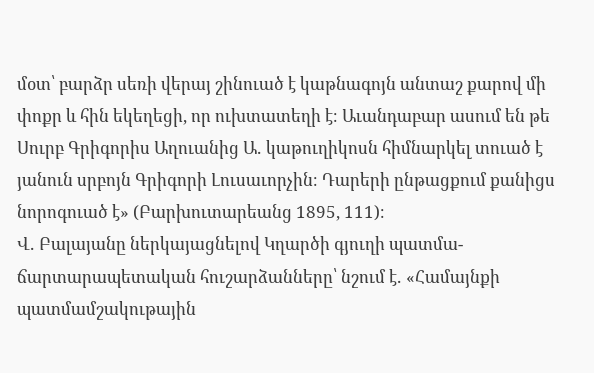մօտ՝ բարձր սեռի վերայ շինուած է կաթնագոյն անտաշ քարով մի փոքր և հին եկեղեցի, որ ուխտատեղի է։ Աւանդաբար ասում են թե Սուրբ Գրիգորիս Աղուանից Ա․ կաթուղիկոսն հիմնարկել տուած է յանուն սրբոյն Գրիգորի Լուսաւորչին։ Դարերի ընթացքում քանիցս նորոգուած է» (Բարխուտարեանց 1895, 111)։
Վ․ Բալայանը ներկայացնելով Կղարծի գյուղի պատմա-ճարտարապետական հուշարձանները՝ նշում է․ «Համայնքի պատմամշակութային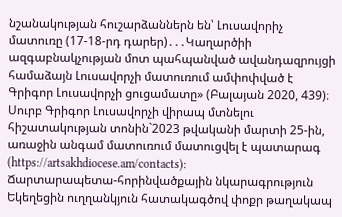նշանակության հուշարձաններն են՝ Լուսավորիչ մատուռը (17-18-րդ դարեր)․․․Կաղարծիի ազգաբնակչության մոտ պահպանված ավանդազրույցի համաձայն Լուսավորչի մատուռում ամփոփված է Գրիգոր Լուսավորչի ցուցամատը» (Բալայան 2020, 439)։
Սուրբ Գրիգոր Լուսավորչի վիրապ մտնելու հիշատակության տոնին`2023 թվականի մարտի 25-ին, առաջին անգամ մատուռում մատուցվել է պատարագ (https://artsakhdiocese.am/contacts):
Ճարտարապետա-հորինվածքային նկարագրություն
Եկեղեցին ուղղանկյուն հատակագծով փոքր թաղակապ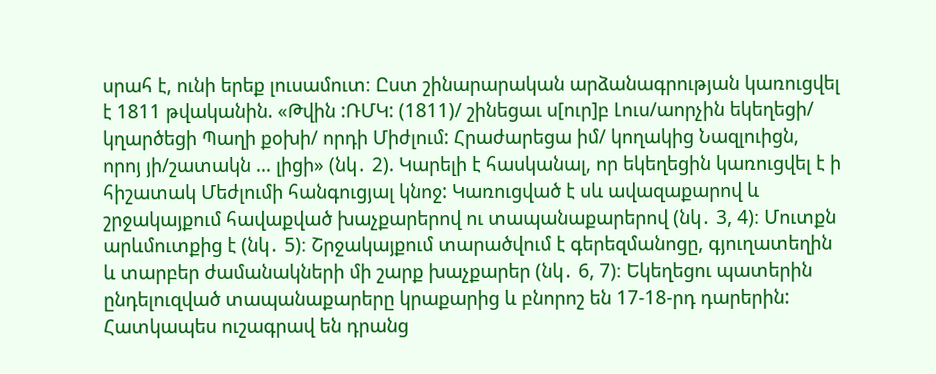սրահ է, ունի երեք լուսամուտ։ Ըստ շինարարական արձանագրության կառուցվել է 1811 թվականին. «Թվին :ՌՄԿ: (1811)/ շինեցաւ ս[ուր]բ Լուս/աորչին եկեղեցի/ կղարծեցի Պաղի քօխի/ որդի Միժլում: Հրաժարեցա իմ/ կողակից Նազլուիցն, որոյ յի/շատակն ... լիցի» (նկ․ 2). Կարելի է հասկանալ, որ եկեղեցին կառուցվել է ի հիշատակ Մեժլումի հանգուցյալ կնոջ: Կառուցված է սև ավազաքարով և շրջակայքում հավաքված խաչքարերով ու տապանաքարերով (նկ․ 3, 4)։ Մուտքն արևմուտքից է (նկ․ 5)։ Շրջակայքում տարածվում է գերեզմանոցը, գյուղատեղին և տարբեր ժամանակների մի շարք խաչքարեր (նկ․ 6, 7)։ Եկեղեցու պատերին ընդելուզված տապանաքարերը կրաքարից և բնորոշ են 17-18-րդ դարերին: Հատկապես ուշագրավ են դրանց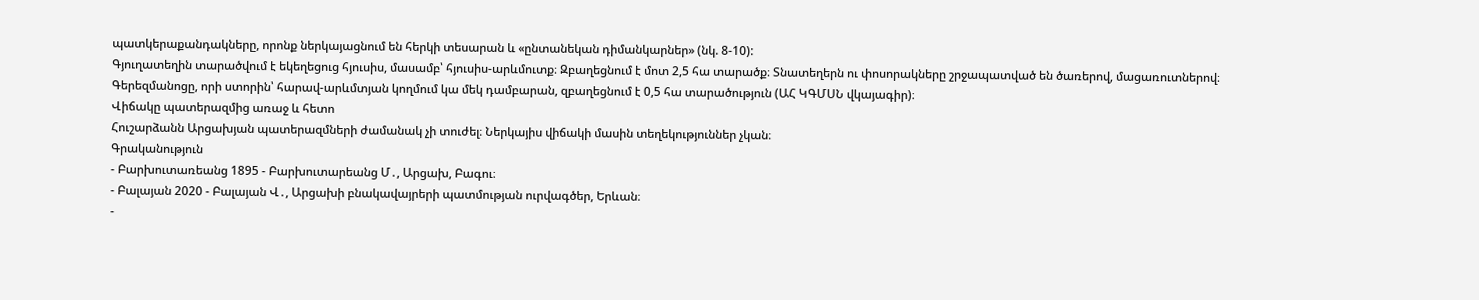պատկերաքանդակները, որոնք ներկայացնում են հերկի տեսարան և «ընտանեկան դիմանկարներ» (նկ. 8-10):
Գյուղատեղին տարածվում է եկեղեցուց հյուսիս, մասամբ՝ հյուսիս-արևմուտք։ Զբաղեցնում է մոտ 2,5 հա տարածք։ Տնատեղերն ու փոսորակները շրջապատված են ծառերով, մացառուտներով։ Գերեզմանոցը, որի ստորին՝ հարավ-արևմտյան կողմում կա մեկ դամբարան, զբաղեցնում է 0,5 հա տարածություն (ԱՀ ԿԳՄՍՆ վկայագիր)։
Վիճակը պատերազմից առաջ և հետո
Հուշարձանն Արցախյան պատերազմների ժամանակ չի տուժել։ Ներկայիս վիճակի մասին տեղեկություններ չկան։
Գրականություն
- Բարխուտառեանց 1895 - Բարխուտարեանց Մ․, Արցախ, Բագու։
- Բալայան 2020 - Բալայան Վ․, Արցախի բնակավայրերի պատմության ուրվագծեր, Երևան։
-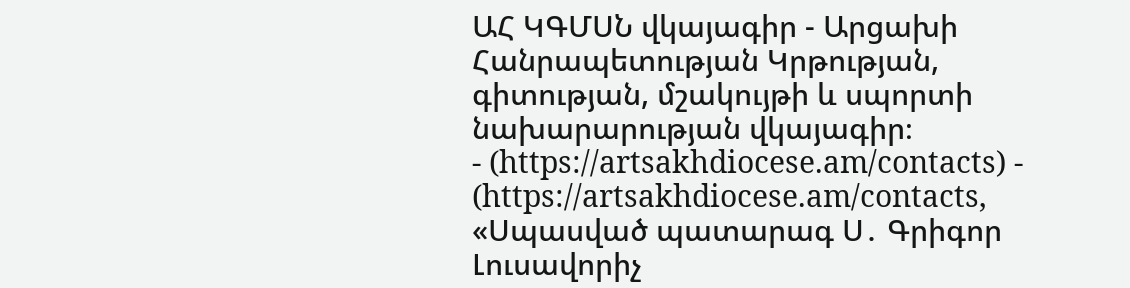ԱՀ ԿԳՄՍՆ վկայագիր - Արցախի Հանրապետության Կրթության, գիտության, մշակույթի և սպորտի նախարարության վկայագիր։
- (https://artsakhdiocese.am/contacts) - (https://artsakhdiocese.am/contacts, «Սպասված պատարագ Ս․ Գրիգոր Լուսավորիչ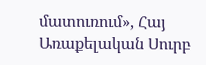մատուռում», Հայ Առաքելական Սուրբ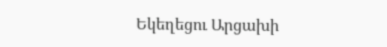Եկեղեցու Արցախի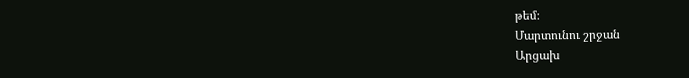թեմ։
Մարտունու շրջան
Արցախ